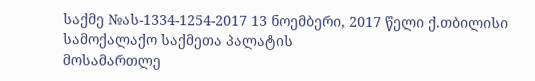საქმე №ას-1334-1254-2017 13 ნოემბერი, 2017 წელი ქ.თბილისი
სამოქალაქო საქმეთა პალატის
მოსამართლე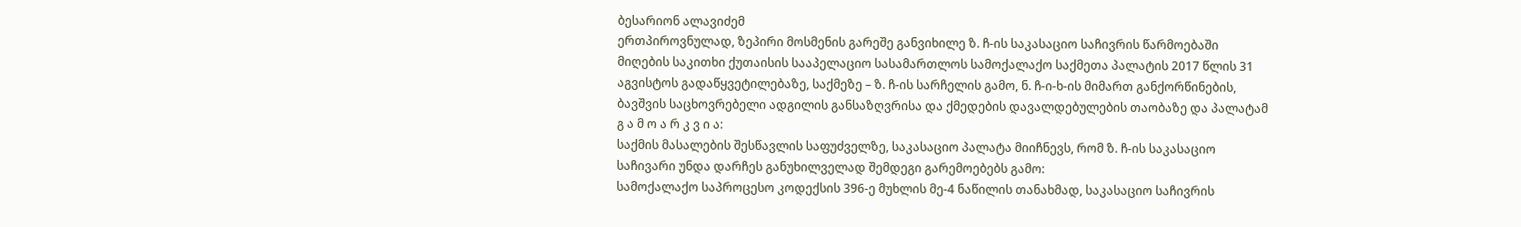ბესარიონ ალავიძემ
ერთპიროვნულად, ზეპირი მოსმენის გარეშე განვიხილე ზ. ჩ-ის საკასაციო საჩივრის წარმოებაში მიღების საკითხი ქუთაისის სააპელაციო სასამართლოს სამოქალაქო საქმეთა პალატის 2017 წლის 31 აგვისტოს გადაწყვეტილებაზე, საქმეზე – ზ. ჩ-ის სარჩელის გამო, ნ. ჩ-ი-ხ-ის მიმართ განქორწინების, ბავშვის საცხოვრებელი ადგილის განსაზღვრისა და ქმედების დავალდებულების თაობაზე და პალატამ
გ ა მ ო ა რ კ ვ ი ა:
საქმის მასალების შესწავლის საფუძველზე, საკასაციო პალატა მიიჩნევს, რომ ზ. ჩ-ის საკასაციო საჩივარი უნდა დარჩეს განუხილველად შემდეგი გარემოებებს გამო:
სამოქალაქო საპროცესო კოდექსის 396-ე მუხლის მე-4 ნაწილის თანახმად, საკასაციო საჩივრის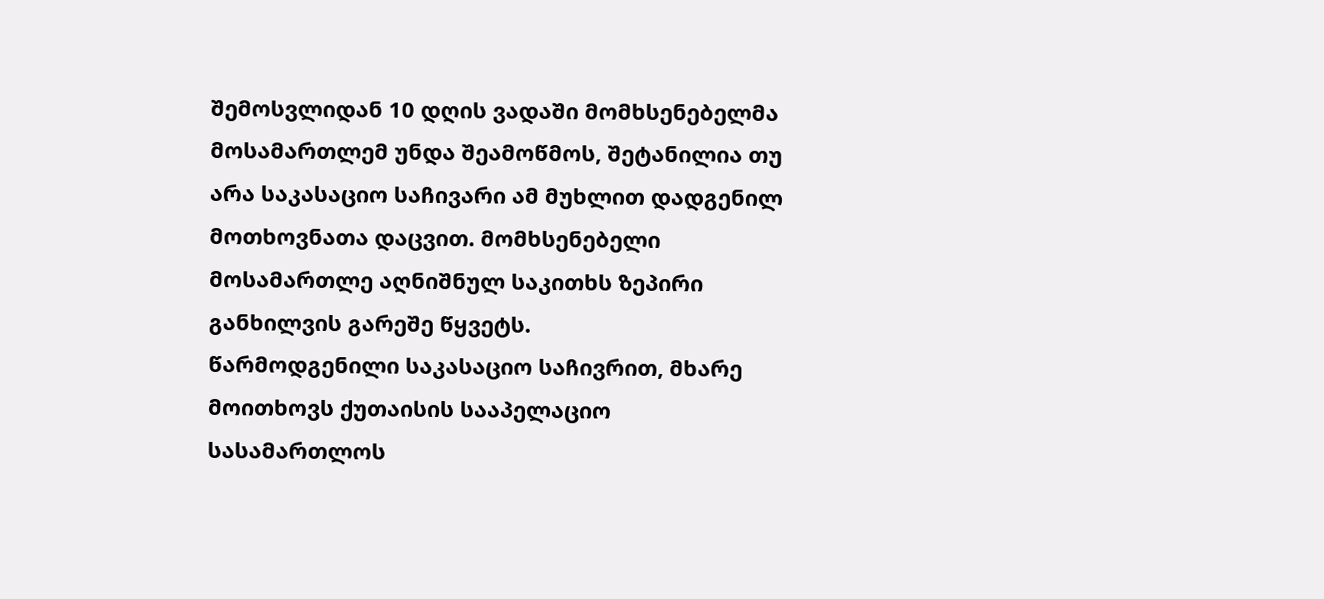შემოსვლიდან 10 დღის ვადაში მომხსენებელმა მოსამართლემ უნდა შეამოწმოს, შეტანილია თუ არა საკასაციო საჩივარი ამ მუხლით დადგენილ მოთხოვნათა დაცვით. მომხსენებელი მოსამართლე აღნიშნულ საკითხს ზეპირი განხილვის გარეშე წყვეტს.
წარმოდგენილი საკასაციო საჩივრით, მხარე მოითხოვს ქუთაისის სააპელაციო სასამართლოს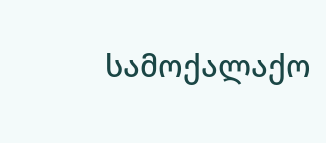სამოქალაქო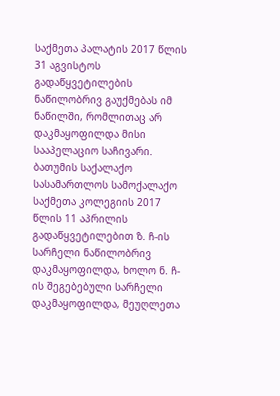საქმეთა პალატის 2017 წლის 31 აგვისტოს გადაწყვეტილების ნაწილობრივ გაუქმებას იმ ნაწილში, რომლითაც არ დაკმაყოფილდა მისი სააპელაციო საჩივარი.
ბათუმის საქალაქო სასამართლოს სამოქალაქო საქმეთა კოლეგიის 2017 წლის 11 აპრილის გადაწყვეტილებით ზ. ჩ-ის სარჩელი ნაწილობრივ დაკმაყოფილდა, ხოლო ნ. ჩ-ის შეგებებული სარჩელი დაკმაყოფილდა, მეუღლეთა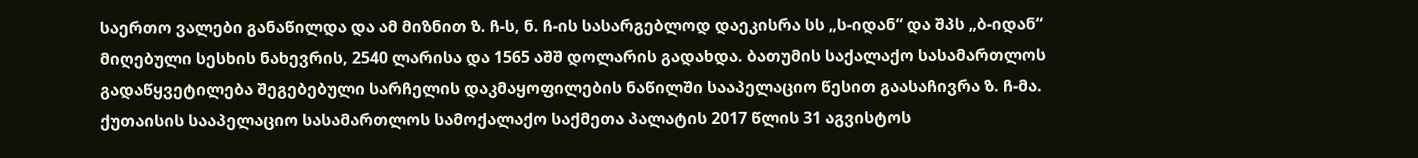საერთო ვალები განაწილდა და ამ მიზნით ზ. ჩ-ს, ნ. ჩ-ის სასარგებლოდ დაეკისრა სს „ს-იდან“ და შპს „ბ-იდან“ მიღებული სესხის ნახევრის, 2540 ლარისა და 1565 აშშ დოლარის გადახდა. ბათუმის საქალაქო სასამართლოს გადაწყვეტილება შეგებებული სარჩელის დაკმაყოფილების ნაწილში სააპელაციო წესით გაასაჩივრა ზ. ჩ-მა.
ქუთაისის სააპელაციო სასამართლოს სამოქალაქო საქმეთა პალატის 2017 წლის 31 აგვისტოს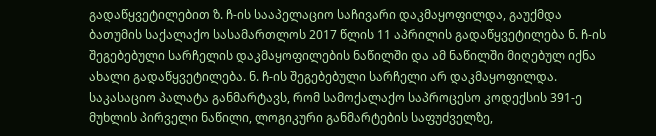გადაწყვეტილებით ზ. ჩ-ის სააპელაციო საჩივარი დაკმაყოფილდა, გაუქმდა ბათუმის საქალაქო სასამართლოს 2017 წლის 11 აპრილის გადაწყვეტილება ნ. ჩ-ის შეგებებული სარჩელის დაკმაყოფილების ნაწილში და ამ ნაწილში მიღებულ იქნა ახალი გადაწყვეტილება. ნ. ჩ-ის შეგებებული სარჩელი არ დაკმაყოფილდა.
საკასაციო პალატა განმარტავს, რომ სამოქალაქო საპროცესო კოდექსის 391-ე მუხლის პირველი ნაწილი, ლოგიკური განმარტების საფუძველზე,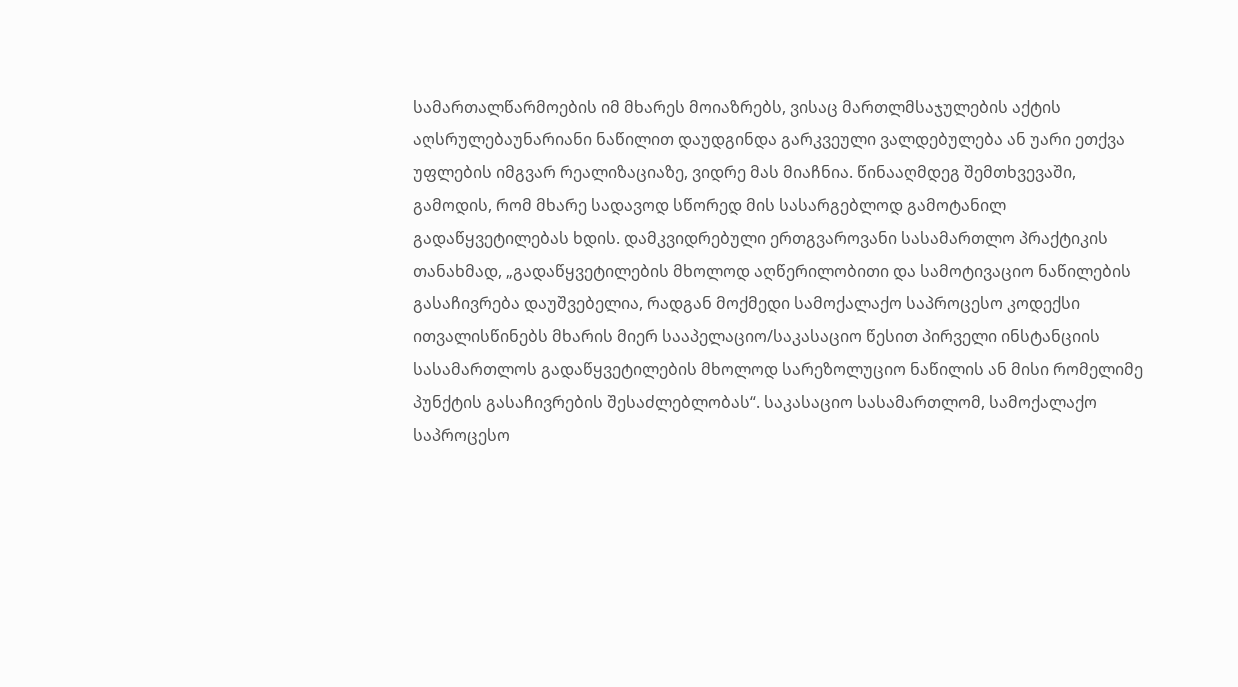სამართალწარმოების იმ მხარეს მოიაზრებს, ვისაც მართლმსაჯულების აქტის აღსრულებაუნარიანი ნაწილით დაუდგინდა გარკვეული ვალდებულება ან უარი ეთქვა უფლების იმგვარ რეალიზაციაზე, ვიდრე მას მიაჩნია. წინააღმდეგ შემთხვევაში, გამოდის, რომ მხარე სადავოდ სწორედ მის სასარგებლოდ გამოტანილ გადაწყვეტილებას ხდის. დამკვიდრებული ერთგვაროვანი სასამართლო პრაქტიკის თანახმად, „გადაწყვეტილების მხოლოდ აღწერილობითი და სამოტივაციო ნაწილების გასაჩივრება დაუშვებელია, რადგან მოქმედი სამოქალაქო საპროცესო კოდექსი ითვალისწინებს მხარის მიერ სააპელაციო/საკასაციო წესით პირველი ინსტანციის სასამართლოს გადაწყვეტილების მხოლოდ სარეზოლუციო ნაწილის ან მისი რომელიმე პუნქტის გასაჩივრების შესაძლებლობას“. საკასაციო სასამართლომ, სამოქალაქო საპროცესო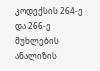კოდექსის 264-ე და 266-ე მუხლების ანალიზის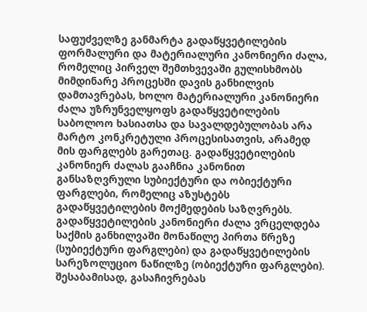საფუძველზე განმარტა გადაწყვეტილების ფორმალური და მატერიალური კანონიერი ძალა, რომელიც პირველ შემთხვევაში გულისხმობს მიმდინარე პროცესში დავის განხილვის დამთავრებას, ხოლო მატერიალური კანონიერი ძალა უზრუნველყოფს გადაწყვეტილების საბოლოო ხასიათსა და სავალდებულობას არა მარტო კონკრეტული პროცესისათვის, არამედ მის ფარგლებს გარეთაც. გადაწყვეტილების კანონიერ ძალას გააჩნია კანონით განსაზღვრული სუბიექტური და ობიექტური ფარგლები, რომელიც აზუსტებს გადაწყვეტილების მოქმედების საზღვრებს. გადაწყვეტილების კანონიერი ძალა ვრცელდება საქმის განხილვაში მონაწილე პირთა წრეზე (სუბიექტური ფარგლები) და გადაწყვეტილების სარეზოლუციო ნაწილზე (ობიექტური ფარგლები). შესაბამისად, გასაჩივრებას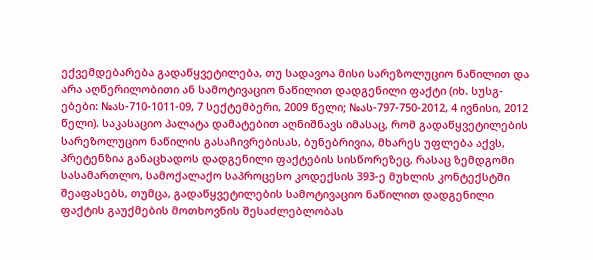ექვემდებარება გადაწყვეტილება, თუ სადავოა მისი სარეზოლუციო ნაწილით და არა აღწერილობითი ან სამოტივაციო ნაწილით დადგენილი ფაქტი (იხ. სუსგ-ებები: №ას-710-1011-09, 7 სექტემბერი, 2009 წელი; №ას-797-750-2012, 4 ივნისი, 2012 წელი). საკასაციო პალატა დამატებით აღნიშნავს იმასაც, რომ გადაწყვეტილების სარეზოლუციო ნაწილის გასაჩივრებისას, ბუნებრივია, მხარეს უფლება აქვს, პრეტენზია განაცხადოს დადგენილი ფაქტების სისწორეზეც, რასაც ზემდგომი სასამართლო, სამოქალაქო საპროცესო კოდექსის 393-ე მუხლის კონტექსტში შეაფასებს, თუმცა, გადაწყვეტილების სამოტივაციო ნაწილით დადგენილი ფაქტის გაუქმების მოთხოვნის შესაძლებლობას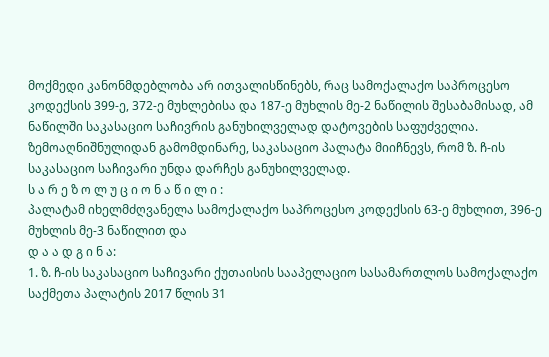მოქმედი კანონმდებლობა არ ითვალისწინებს, რაც სამოქალაქო საპროცესო კოდექსის 399-ე, 372-ე მუხლებისა და 187-ე მუხლის მე-2 ნაწილის შესაბამისად, ამ ნაწილში საკასაციო საჩივრის განუხილველად დატოვების საფუძველია.
ზემოაღნიშნულიდან გამომდინარე, საკასაციო პალატა მიიჩნევს, რომ ზ. ჩ-ის საკასაციო საჩივარი უნდა დარჩეს განუხილველად.
ს ა რ ე ზ ო ლ უ ც ი ო ნ ა წ ი ლ ი :
პალატამ იხელმძღვანელა სამოქალაქო საპროცესო კოდექსის 63-ე მუხლით, 396-ე მუხლის მე-3 ნაწილით და
დ ა ა დ გ ი ნ ა:
1. ზ. ჩ-ის საკასაციო საჩივარი ქუთაისის სააპელაციო სასამართლოს სამოქალაქო საქმეთა პალატის 2017 წლის 31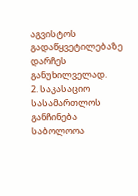აგვისტოს გადაწყვეტილებაზე დარჩეს განუხილველად.
2. საკასაციო სასამართლოს განჩინება საბოლოოა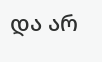და არ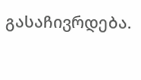გასაჩივრდება.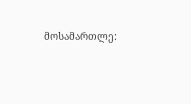მოსამართლე: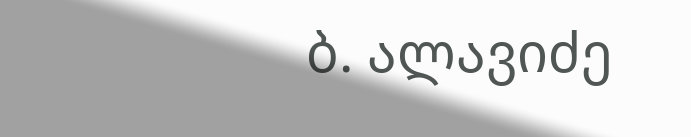ბ. ალავიძე